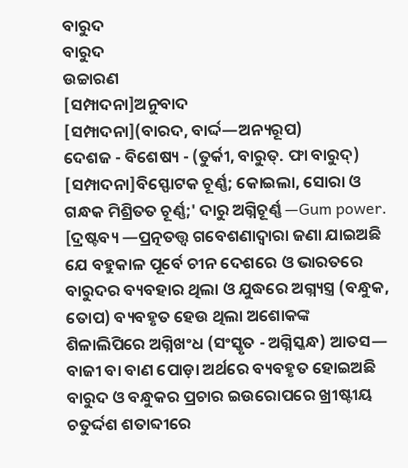ବାରୁଦ
ବାରୁଦ
ଉଚ୍ଚାରଣ
[ସମ୍ପାଦନା]ଅନୁବାଦ
[ସମ୍ପାଦନା](ବାରଦ, ବାର୍ଦ୍ଦ—ଅନ୍ୟରୂପ)
ଦେଶଜ - ବିଶେଷ୍ୟ - (ତୁର୍କୀ, ବାରୁତ୍. ଫା ବାରୁଦ୍)
[ସମ୍ପାଦନା]ବିସ୍ଫୋଟକ ଚୂର୍ଣ୍ଣ; କୋଇଲା, ସୋରା ଓ ଗନ୍ଧକ ମିଶ୍ରିତତ ଚୂର୍ଣ୍ଣ;' ଦାରୁ ଅଗ୍ନିଚୂର୍ଣ୍ଣ —Gum power.
[ଦ୍ରଷ୍ଟବ୍ୟ —ପ୍ରତ୍ନତତ୍ତ୍ୱ ଗବେଶଣାଦ୍ୱାରା ଜଣା ଯାଇଅଛି ଯେ ବହୁକାଳ ପୂର୍ବେ ଚୀନ ଦେଶରେ ଓ ଭାରତରେ ବାରୁଦର ବ୍ୟବହାର ଥିଲା ଓ ଯୁଦ୍ଧରେ ଅଗ୍ନ୍ୟସ୍ତ୍ର (ବନ୍ଧୁକ, ତୋପ) ବ୍ୟବହୃତ ହେଉ ଥିଲା ଅଶୋକଙ୍କ ଶିଳାଲିପିରେ ଅଗ୍ନିଖଂଧ (ସଂସ୍କୃତ - ଅଗ୍ନିସ୍କନ୍ଧ) ଆତସ— ବାଜୀ ବା ବାଣ ପୋଡ଼ା ଅର୍ଥରେ ବ୍ୟବହୃତ ହୋଇଅଛି ବାରୁଦ ଓ ବନ୍ଧୁକର ପ୍ରଚାର ଇଉରୋପରେ ଖ୍ରୀଷ୍ଟୀୟ ଚତୁର୍ଦ୍ଦଶ ଶତାବ୍ଦୀରେ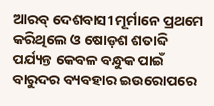ଆରବ୍ ଦେଶବାସୀ ମୂର୍ମାନେ ପ୍ରଥମେ କରିଥିଲେ ଓ ଷୋଡ଼ଶ ଶତାବ୍ଦି ପର୍ଯ୍ୟନ୍ତ କେବଳ ବନ୍ଧୁକ ପାଇଁ ବାରୁଦର ବ୍ୟବହାର ଇଉରୋପରେ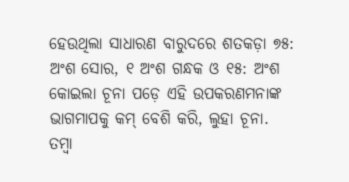ହେଉଥିଲା ସାଧାରଣ ବାରୁଦରେ ଶତକଡ଼ା ୭୫: ଅଂଶ ସୋର, ୧ ଅଂଶ ଗନ୍ଧକ ଓ ୧୫: ଅଂଶ କୋଇଲା ଚୂନା ପଡ଼େ ଏହି ଉପକରଣମନାଙ୍କ ଭାଗମାପକୁ କମ୍ ବେଶି କରି, ଲୁହା ଚୂନା. ତମ୍ୱା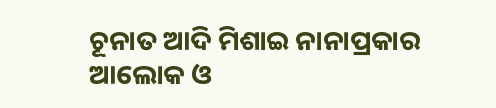ଚୂନାତ ଆଦି ମିଶାଇ ନାନାପ୍ରକାର ଆଲୋକ ଓ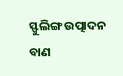ସ୍ଫୁଲିଙ୍ଗ ଉତ୍ପାଦନ ବାଣ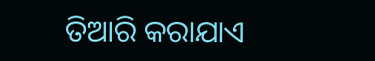ତିଆରି କରାଯାଏ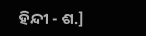ହିନ୍ଦୀ - ଶ.]